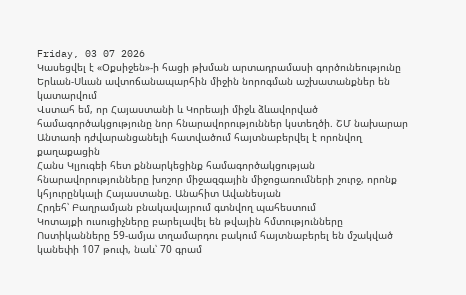Friday, 03 07 2026
Կասեցվել է «Օքսիջեն»-ի հացի թխման արտադրամասի գործունեությունը
Երևան-Սևան ավտոճանապարհին միջին նորոգման աշխատանքներ են կատարվում
Վստահ եմ, որ Հայաստանի և Կորեայի միջև ձևավորված համագործակցությունը նոր հնարավորություններ կստեղծի. ՇՄ նախարար
Անտառի դժվարանցանելի հատվածում հայտնաբերվել է որոնվող քաղաքացին
Հանս Կլյուգեի հետ քննարկեցինք համագործակցության հնարավորությունները խոշոր միջազգային միջոցառումների շուրջ, որոնք կհյուրընկալի Հայաստանը. Անահիտ Ավանեսյան
Հրդեհ՝ Բաղրամյան բնակավայրում գտնվող պահեստում
Կոտայքի ուսուցիչները բարելավել են թվային հմտությունները
Ոստիկանները 59-ամյա տղամարդու բակում հայտնաբերել են մշակված կանեփի 107 թուփ, նաև՝ 70 գրամ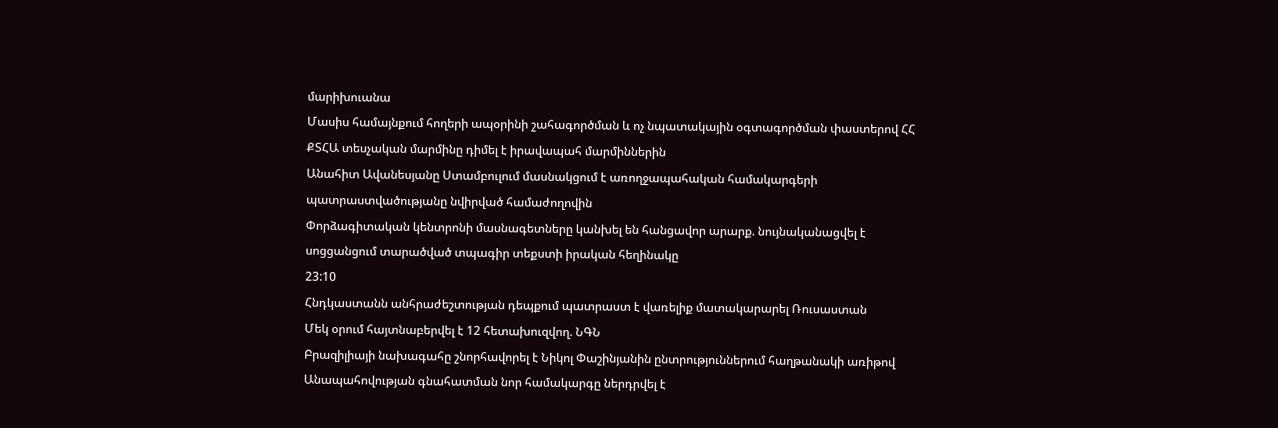մարիխուանա
Մասիս համայնքում հողերի ապօրինի շահագործման և ոչ նպատակային օգտագործման փաստերով ՀՀ ՔՏՀԱ տեսչական մարմինը դիմել է իրավապահ մարմիններին
Անահիտ Ավանեսյանը Ստամբուլում մասնակցում է առողջապահական համակարգերի պատրաստվածությանը նվիրված համաժողովին
Փորձագիտական կենտրոնի մասնագետները կանխել են հանցավոր արարք. նույնականացվել է սոցցանցում տարածված տպագիր տեքստի իրական հեղինակը
23:10
Հնդկաստանն անհրաժեշտության դեպքում պատրաստ է վառելիք մատակարարել Ռուսաստան
Մեկ օրում հայտնաբերվել է 12 հետախուզվող. ՆԳՆ
Բրազիլիայի նախագահը շնորհավորել է Նիկոլ Փաշինյանին ընտրություններում հաղթանակի առիթով
Անապահովության գնահատման նոր համակարգը ներդրվել է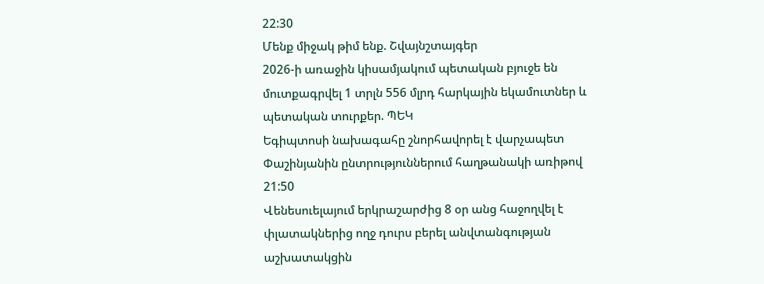22:30
Մենք միջակ թիմ ենք. Շվայնշտայգեր
2026-ի առաջին կիսամյակում պետական բյուջե են մուտքագրվել 1 տրլն 556 մլրդ հարկային եկամուտներ և պետական տուրքեր. ՊԵԿ
Եգիպտոսի նախագահը շնորհավորել է վարչապետ Փաշինյանին ընտրություններում հաղթանակի առիթով
21:50
Վենեսուելայում երկրաշարժից 8 օր անց հաջողվել է փլատակներից ողջ դուրս բերել անվտանգության աշխատակցին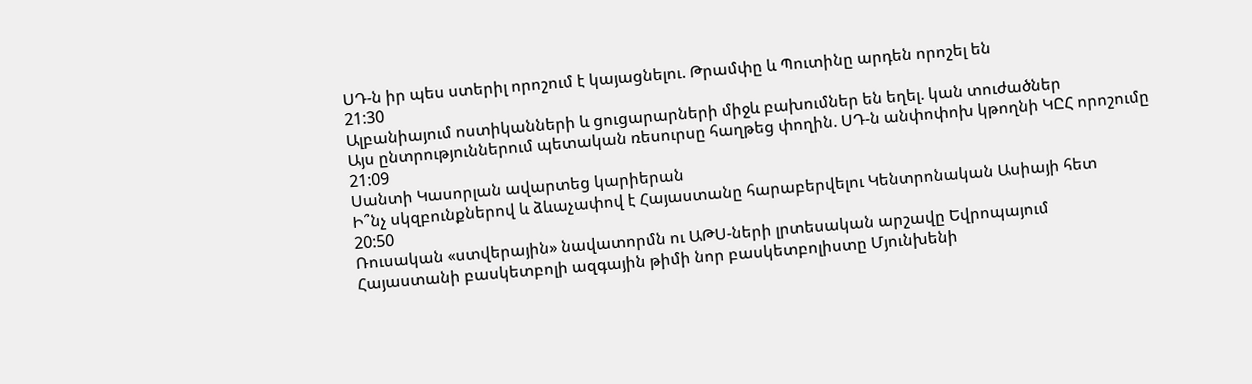ՍԴ-ն իր պես ստերիլ որոշում է կայացնելու. Թրամփը և Պուտինը արդեն որոշել են
21:30
Ալբանիայում ոստիկանների և ցուցարարների միջև բախումներ են եղել. կան տուժածներ
Այս ընտրություններում պետական ռեսուրսը հաղթեց փողին. ՍԴ-ն անփոփոխ կթողնի ԿԸՀ որոշումը
21:09
Սանտի Կասորլան ավարտեց կարիերան
Ի՞նչ սկզբունքներով և ձևաչափով է Հայաստանը հարաբերվելու Կենտրոնական Ասիայի հետ
20:50
Ռուսական «ստվերային» նավատորմն ու ԱԹՍ-ների լրտեսական արշավը Եվրոպայում
Հայաստանի բասկետբոլի ազգային թիմի նոր բասկետբոլիստը Մյունխենի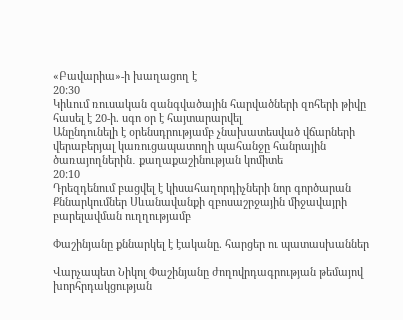«Բավարիա»-ի խաղացող է
20:30
Կիևում ռուսական զանգվածային հարվածների զոհերի թիվը հասել է 20-ի. սգո օր է հայտարարվել
Անընդունելի է օրենսդրությամբ չնախատեսված վճարների վերաբերյալ կառուցապատողի պահանջը հանրային ծառայողներին․ քաղաքաշինության կոմիտե
20:10
Դրեզդենում բացվել է կիսահաղորդիչների նոր գործարան
Քննարկումներ Սևանավանքի զբոսաշրջային միջավայրի բարելավման ուղղությամբ

Փաշինյանը քննարկել է էականը. հարցեր ու պատասխաններ

Վարչապետ Նիկոլ Փաշինյանը ժողովրդագրության թեմայով խորհրդակցության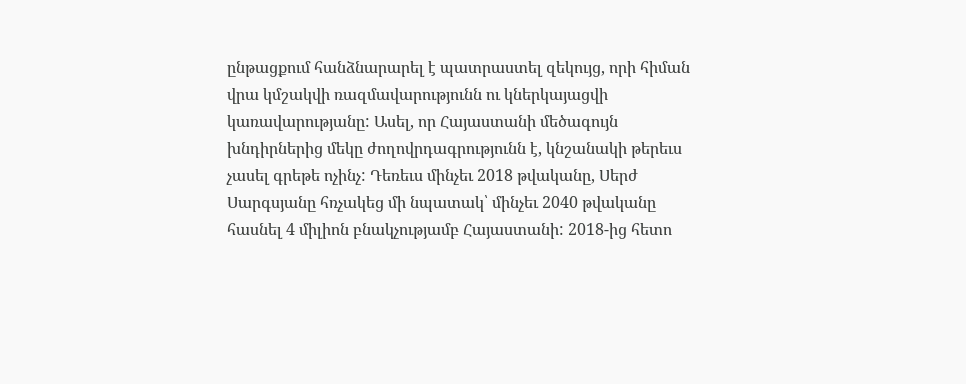ընթացքում հանձնարարել է պատրաստել զեկույց, որի հիման վրա կմշակվի ռազմավարությունն ու կներկայացվի կառավարությանը: Ասել, որ Հայաստանի մեծագույն խնդիրներից մեկը ժողովրդագրությունն է, կնշանակի թերեւս չասել գրեթե ոչինչ: Դեռեւս մինչեւ 2018 թվականը, Սերժ Սարգսյանը հռչակեց մի նպատակ՝ մինչեւ 2040 թվականը հասնել 4 միլիոն բնակչությամբ Հայաստանի: 2018-ից հետո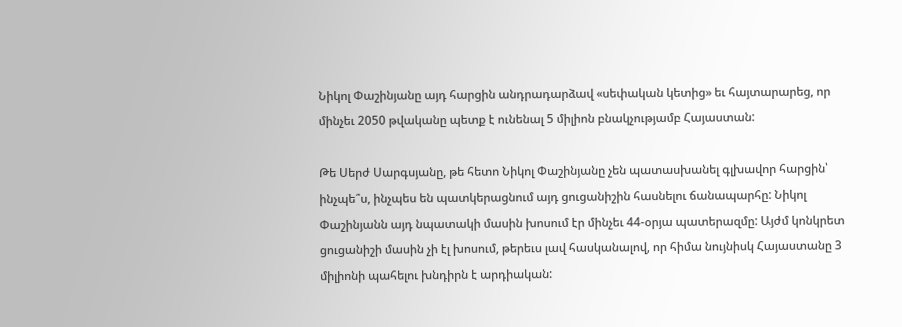Նիկոլ Փաշինյանը այդ հարցին անդրադարձավ «սեփական կետից» եւ հայտարարեց, որ մինչեւ 2050 թվականը պետք է ունենալ 5 միլիոն բնակչությամբ Հայաստան:

Թե Սերժ Սարգսյանը, թե հետո Նիկոլ Փաշինյանը չեն պատասխանել գլխավոր հարցին՝ ինչպե՞ս, ինչպես են պատկերացնում այդ ցուցանիշին հասնելու ճանապարհը: Նիկոլ Փաշինյանն այդ նպատակի մասին խոսում էր մինչեւ 44-օրյա պատերազմը: Այժմ կոնկրետ ցուցանիշի մասին չի էլ խոսում, թերեւս լավ հասկանալով, որ հիմա նույնիսկ Հայաստանը 3 միլիոնի պահելու խնդիրն է արդիական: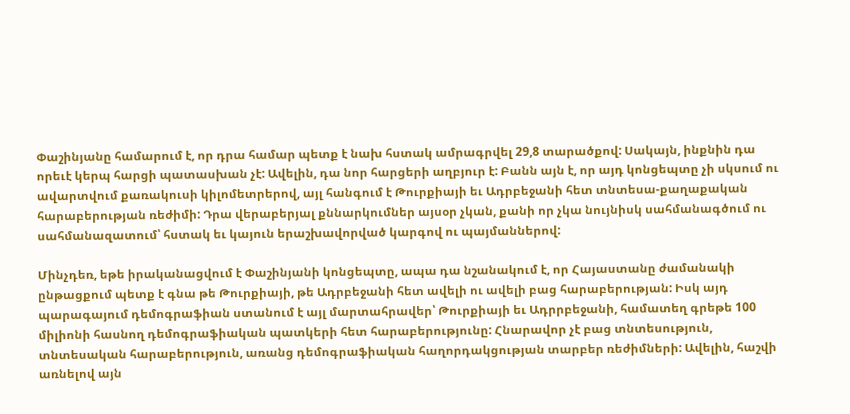Փաշինյանը համարում է, որ դրա համար պետք է նախ հստակ ամրագրվել 29,8 տարածքով: Սակայն, ինքնին դա որեւէ կերպ հարցի պատասխան չէ: Ավելին, դա նոր հարցերի աղբյուր է: Բանն այն է, որ այդ կոնցեպտը չի սկսում ու ավարտվում քառակուսի կիլոմետրերով, այլ հանգում է Թուրքիայի եւ Ադրբեջանի հետ տնտեսա-քաղաքական հարաբերության ռեժիմի: Դրա վերաբերյալ քննարկումներ այսօր չկան, քանի որ չկա նույնիսկ սահմանագծում ու սահմանազատում՝ հստակ եւ կայուն երաշխավորված կարգով ու պայմաններով:

Մինչդեռ, եթե իրականացվում է Փաշինյանի կոնցեպտը, ապա դա նշանակում է, որ Հայաստանը ժամանակի ընթացքում պետք է գնա թե Թուրքիայի, թե Ադրբեջանի հետ ավելի ու ավելի բաց հարաբերության: Իսկ այդ պարագայում դեմոգրաֆիան ստանում է այլ մարտահրավեր՝ Թուրքիայի եւ Ադրրբեջանի, համատեղ գրեթե 100 միլիոնի հասնող դեմոգրաֆիական պատկերի հետ հարաբերությունը: Հնարավոր չէ բաց տնտեսություն, տնտեսական հարաբերություն, առանց դեմոգրաֆիական հաղորդակցության տարբեր ռեժիմների: Ավելին, հաշվի առնելով այն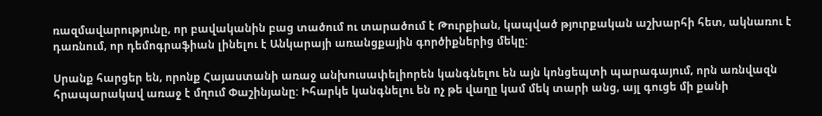ռազմավարությունը, որ բավականին բաց տածում ու տարածում է Թուրքիան, կապված թյուրքական աշխարհի հետ, ակնառու է դառնում, որ դեմոգրաֆիան լինելու է Անկարայի առանցքային գործիքներից մեկը:

Սրանք հարցեր են, որոնք Հայաստանի առաջ անխուսափելիորեն կանգնելու են այն կոնցեպտի պարագայում, որն առնվազն հրապարակավ առաջ է մղում Փաշինյանը: Իհարկե կանգնելու են ոչ թե վաղը կամ մեկ տարի անց, այլ գուցե մի քանի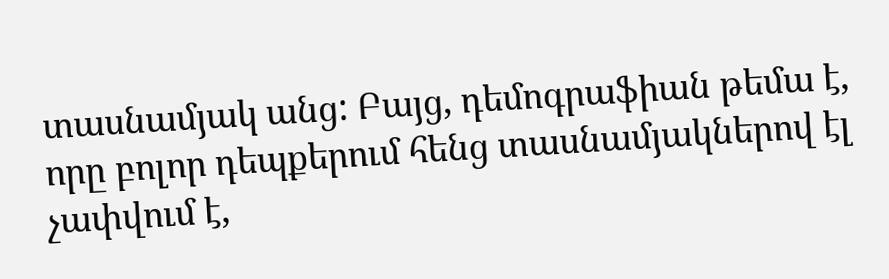տասնամյակ անց: Բայց, դեմոգրաֆիան թեմա է, որը բոլոր դեպքերում հենց տասնամյակներով էլ չափվում է,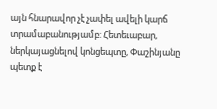այն հնարավոր չէ չափել ավելի կարճ տրամաբանությամբ: Հետեւաբար, ներկայացնելով կոնցեպտը, Փաշինյանը պետք է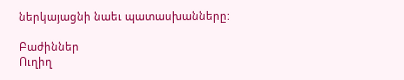ներկայացնի նաեւ պատասխանները:

Բաժիններ
Ուղիղ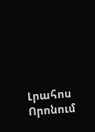Լրահոս
Որոնում